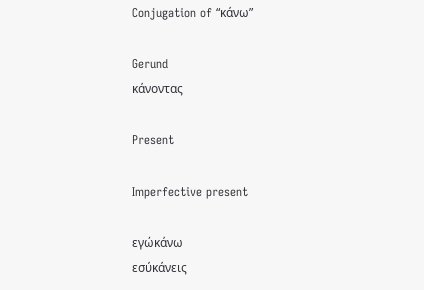Conjugation of “κάνω”

Gerund
κάνοντας

Present

Imperfective present

εγώκάνω
εσύκάνεις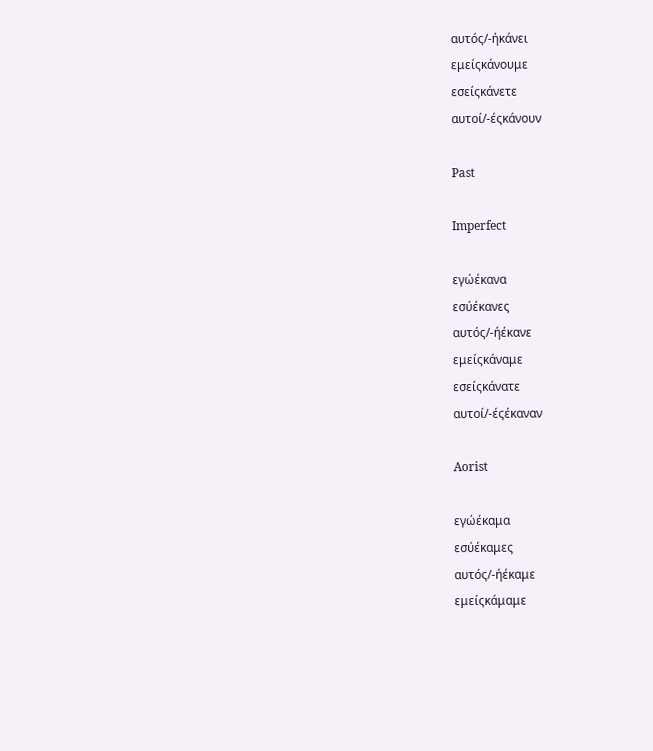αυτός/-ήκάνει
εμείςκάνουμε
εσείςκάνετε
αυτοί/-έςκάνουν

Past

Imperfect

εγώέκανα
εσύέκανες
αυτός/-ήέκανε
εμείςκάναμε
εσείςκάνατε
αυτοί/-έςέκαναν

Aorist

εγώέκαμα
εσύέκαμες
αυτός/-ήέκαμε
εμείςκάμαμε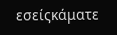εσείςκάματε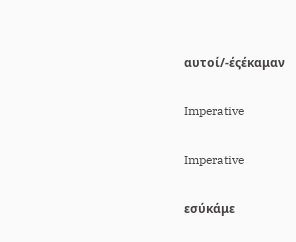αυτοί/-έςέκαμαν

Imperative

Imperative

εσύκάμε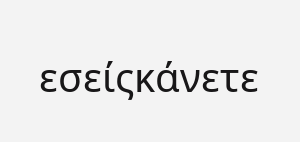εσείςκάνετε